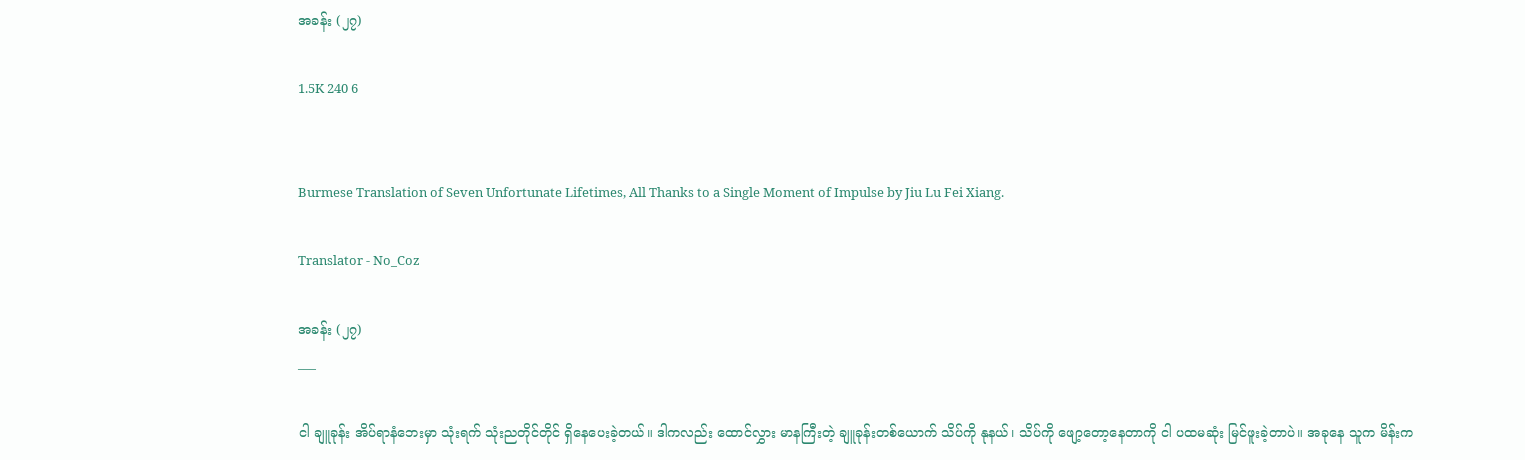အခန်း (၂၇)

1.5K 240 6


Burmese Translation of Seven Unfortunate Lifetimes, All Thanks to a Single Moment of Impulse by Jiu Lu Fei Xiang.

Translator - No_Coz

အခန်း (၂၇)
___

ငါ ချူခုန်း အိပ်ရာနံဘေးမှာ သုံးရက် သုံးညတိုင်တိုင် ရှိနေပေးခဲ့တယ်။ ဒါကလည်း ထောင်လွှား မာနကြီးတဲ့ ချူခုန်းတစ်ယောက် သိပ်ကို နုနယ်၊ သိပ်ကို ဖျော့တော့နေတာကို ငါ ပထမဆုံး မြင်ဖူးခဲ့တာပဲ။ အခုနေ သူက မိန်းက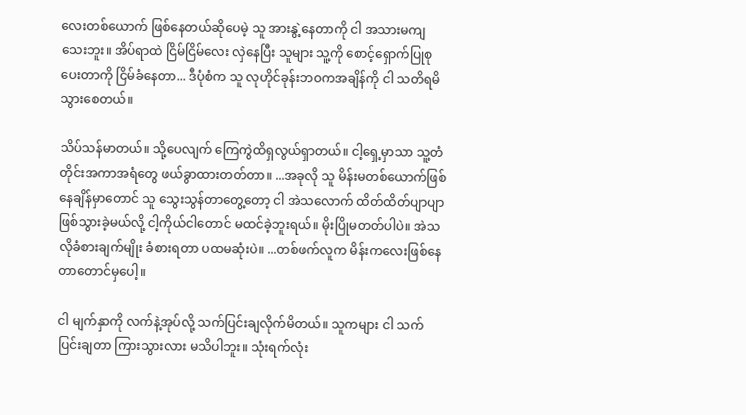လေးတစ်ယောက် ဖြစ်နေတယ်ဆိုပေမဲ့ သူ အားနွဲ့နေတာကို ငါ အသားမကျသေးဘူး။ အိပ်ရာထဲ ငြိမ်ငြိမ်လေး လှဲနေပြီး သူများ သူ့ကို စောင့်ရှောက်ပြုစုပေးတာကို ငြိမ်ခံနေတာ... ဒီပုံစံက သူ လုဟိုင်ခုန်းဘဝကအချိန်ကို ငါ သတိရမိသွားစေတယ်။

သိပ်သန်မာတယ်။ သို့ပေလျက် ကြေကွဲထိရှလွယ်ရှာတယ်။ ငါ့ရှေ့မှာသာ သူ့တံတိုင်းအကာအရံတွေ ဖယ်ခွာထားတတ်တာ။ ...အခုလို သူ မိန်းမတစ်ယောက်ဖြစ်နေချိန်မှာတောင် သူ သွေးသွန်တာတွေ့တော့ ငါ အဲသလောက် ထိတ်ထိတ်ပျာပျာဖြစ်သွားခဲ့မယ်လို့ ငါ့ကိုယ်ငါတောင် မထင်ခဲ့ဘူးရယ်။ မိုးပြိုမတတ်ပါပဲ။ အဲသလိုခံစားချက်မျိုး ခံစားရတာ ပထမဆုံးပဲ။ ...တစ်ဖက်လူက မိန်းကလေးဖြစ်နေတာတောင်မှပေါ့။

ငါ မျက်နှာကို လက်နဲ့အုပ်လို့ သက်ပြင်းချလိုက်မိတယ်။ သူကများ ငါ သက်ပြင်းချတာ ကြားသွားလား မသိပါဘူး။ သုံးရက်လုံး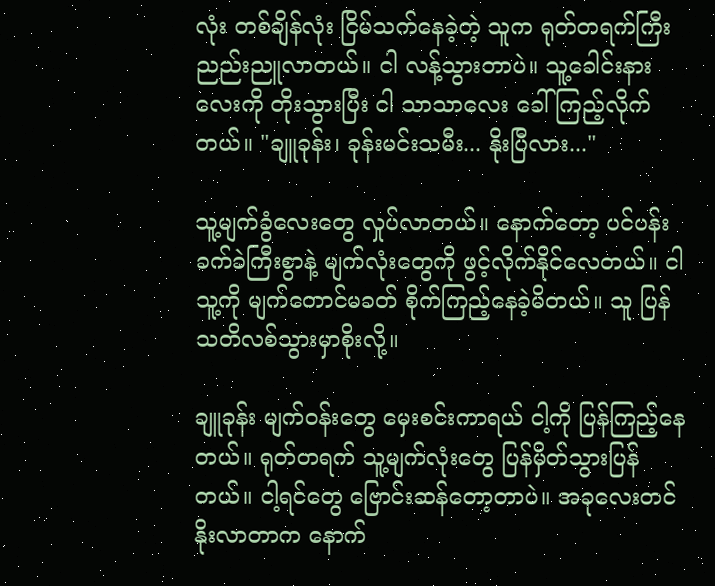လုံး တစ်ချိန်လုံး ငြိမ်သက်နေခဲ့တဲ့ သူက ရုတ်တရက်ကြီး ညည်းညူလာတယ်။ ငါ လန့်သွားတာပဲ။ သူ့ခေါင်းနားလေးကို တိုးသွားပြီး ငါ သာသာလေး ခေါ်ကြည့်လိုက်တယ်။ "ချူခုန်း၊ ခုန်းမင်းသမီး... နိုးပြီလား..."

သူ့မျက်ခွံလေးတွေ လှုပ်လာတယ်။ နောက်တော့ ပင်ပန်းခက်ခဲကြီးစွာနဲ့ မျက်လုံးတွေကို ဖွင့်လိုက်နိုင်လေတယ်။ ငါ သူ့ကို မျက်တောင်မခတ် စိုက်ကြည့်နေခဲ့မိတယ်။ သူ ပြန် သတိလစ်သွားမှာစိုးလို့။

ချူခုန်း မျက်ဝန်းတွေ မှေးစင်းကာရယ် ငါ့ကို ပြန်ကြည့်နေတယ်။ ရုတ်တရက် သူ့မျက်လုံးတွေ ပြန်မှိတ်သွားပြန်တယ်။ ငါ့ရင်တွေ ဗြောင်းဆန်တော့တာပဲ။ အခုလေးတင် နိုးလာတာက နောက်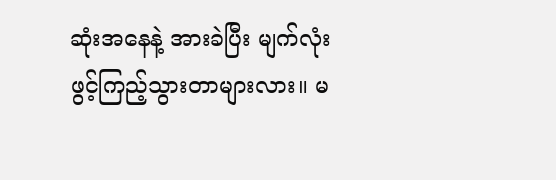ဆုံးအနေနဲ့ အားခဲပြီး မျက်လုံးဖွင့်ကြည့်သွားတာများလား။ မ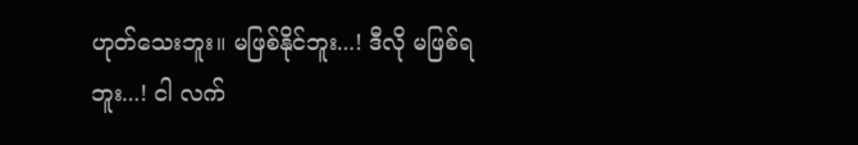ဟုတ်သေးဘူး။ မဖြစ်နိုင်ဘူး...! ဒီလို မဖြစ်ရဘူး...! ငါ လက်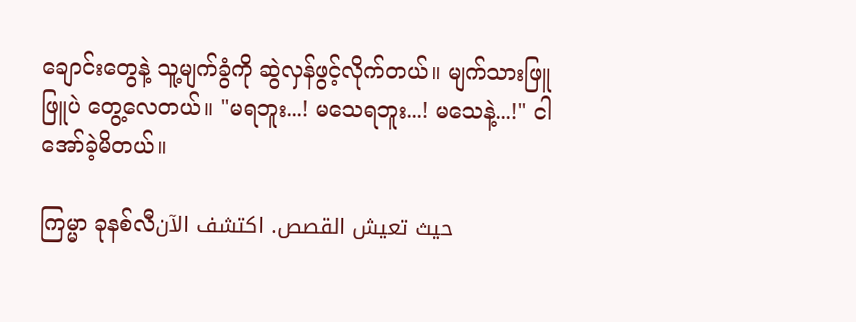ချောင်းတွေနဲ့ သူ့မျက်ခွံကို ဆွဲလှန်ဖွင့်လိုက်တယ်။ မျက်သားဖြူဖြူပဲ တွေ့လေတယ်။ "မရဘူး...! မသေရဘူး...! မသေနဲ့...!" ငါ အော်ခဲ့မိတယ်။

ကြမ္မာ ခုနစ်လီحيث تعيش القصص. اكتشف الآن